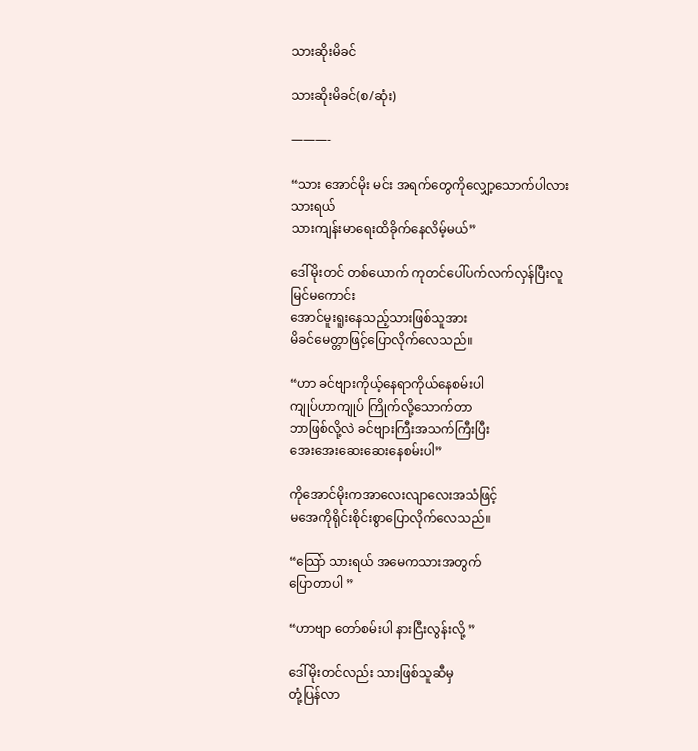သားဆိုးမိခင်

သားဆိုးမိခင်(စ/ဆုံး)

———-

“သား အောင်မိုး မင်း အရက်တွေကိုလျှော့သောက်ပါလားသားရယ်
သားကျန်းမာရေးထိခိုက်နေလိမ့်မယ်”

ဒေါ်မိုးတင် တစ်ယောက် ကုတင်ပေါ်ပက်လက်လှန်ပြီးလူမြင်မကောင်း
အောင်မူးရူးနေသည့်သားဖြစ်သူအား
မိခင်မေတ္တာဖြင့်ပြောလိုက်လေသည်။

“ဟာ ခင်ဗျားကိုယ့်နေရာကိုယ်နေစမ်းပါ
ကျုပ်ဟာကျုပ် ကြိုက်လို့သောက်တာ
ဘာဖြစ်လို့လဲ ခင်ဗျားကြီးအသက်ကြီးပြီး
အေးအေးဆေးဆေးနေစမ်းပါ”

ကိုအောင်မိုးကအာလေးလျာလေးအသံဖြင့်
မအေကိုရိုင်းစိုင်းစွာပြောလိုက်လေသည်။

“သြော် သားရယ် အမေကသားအတွက်
ပြောတာပါ ”

“ဟာဗျာ တော်စမ်းပါ နားငြီးလွန်းလို့ ”

ဒေါ်မိုးတင်လည်း သားဖြစ်သူဆီမှ
တုံ့ပြန်လာ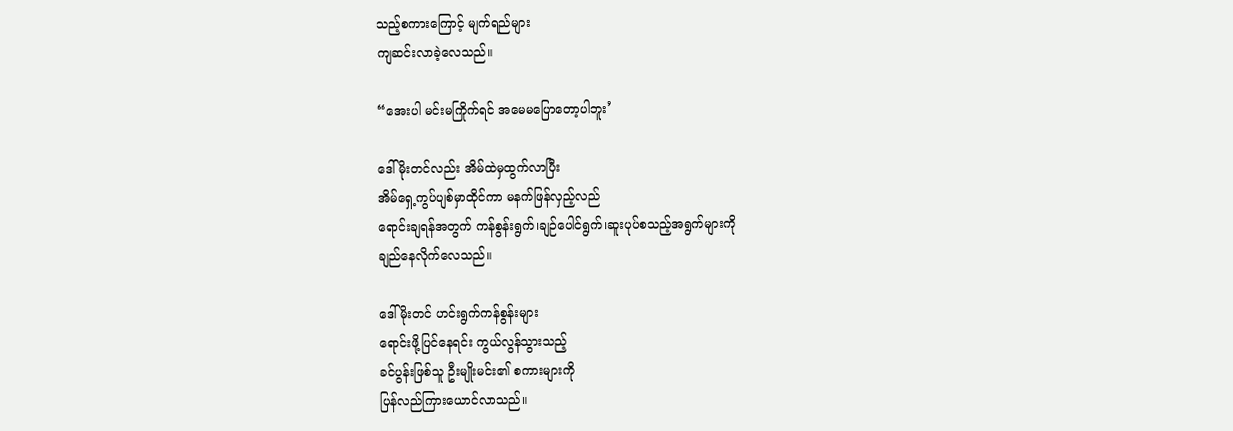သည့်စကားကြောင့် မျက်ရည်များ
ကျဆင်းလာခဲ့လေသည်။

“အေးပါ မင်းမကြိုက်ရင် အမေမပြောတော့ပါဘူး’

ဒေါ်မိုးတင်လည်း အိမ်ထဲမှထွက်လာပြီး
အိမ်ရှေ့ကွပ်ပျစ်မှာထိုင်ကာ မနက်ဖြန်လှည့်လည်
ရောင်းချရန်အတွက် ကန်စွန်းရွက်၊ချဉ်ပေါင်ရွက်၊ဆူးပုပ်စသည့်အရွက်များကို
ချည်နေလိုက်လေသည်။

ဒေါ်မိုးတင် ဟင်းရွက်ကန်စွန်းများ
ရောင်းဖို့ပြင်နေရင်း ကွယ်လွန်သွားသည့်
ခင်ပွန်းဖြစ်သူ ဦးမျိုးမင်း၏ စကားများကို
ပြန်လည်ကြားယောင်လာသည်။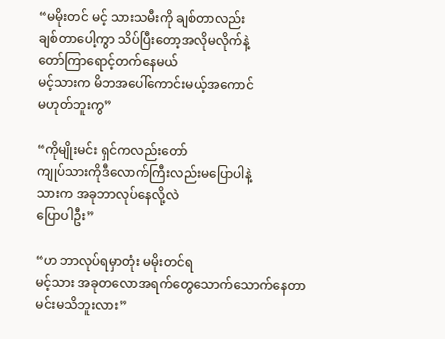“မမိုးတင် မင့် သားသမီးကို ချစ်တာလည်း
ချစ်တာပေါ့ကွာ သိပ်ပြီးတော့အလိုမလိုက်နဲ့
တော်ကြာရောင့်တက်နေမယ်
မင့်သားက မိဘအပေါ်ကောင်းမယ့်အကောင်
မဟုတ်ဘူးကွ”

“ကိုမျိုးမင်း ရှင်ကလည်းတော်
ကျုပ်သားကိုဒီလောက်ကြီးလည်းမပြောပါနဲ့
သားက အခုဘာလုပ်နေလို့လဲ
ပြောပါဦး”

“ဟ ဘာလုပ်ရမှာတုံး မမိုးတင်ရ
မင့်သား အခုတလောအရက်တွေသောက်သောက်နေတာ
မင်းမသိဘူးလား”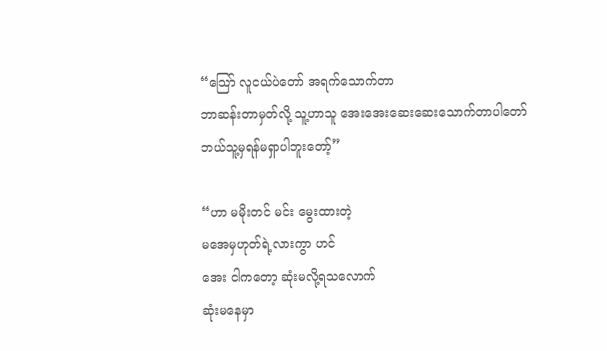“သြော် လူငယ်ပဲတော် အရက်သောက်တာ
ဘာဆန်းတာမှတ်လို့ သူ့ဟာသူ အေးအေးဆေးဆေးသောက်တာပါတော်
ဘယ်သူ့မှရန်မရှာပါဘူးတော့်”

“ဟာ မမိုးတင် မင်း မွေးထားတဲ့
မအေမှဟုတ်ရဲ့လားကွာ ဟင်
အေး ငါကတော့ ဆုံးမလို့ရသလောက်
ဆုံးမနေမှာ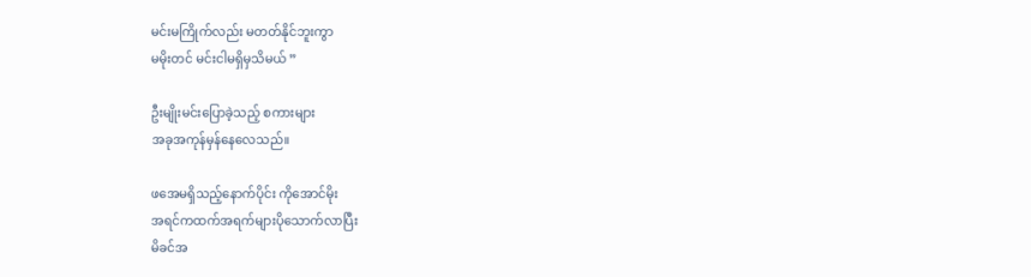မင်းမကြိုက်လည်း မတတ်နိုင်ဘူးကွာ
မမိုးတင် မင်းငါမရှိမှသိမယ် ”

ဦးမျိုးမင်းပြောခဲ့သည့် စကားများ
အခုအကုန်မှန်နေလေသည်။

ဖအေမရှိသည့်နောက်ပိုင်း ကိုအောင်မိုး
အရင်ကထက်အရက်များပိုသောက်လာပြီး
မိခင်အ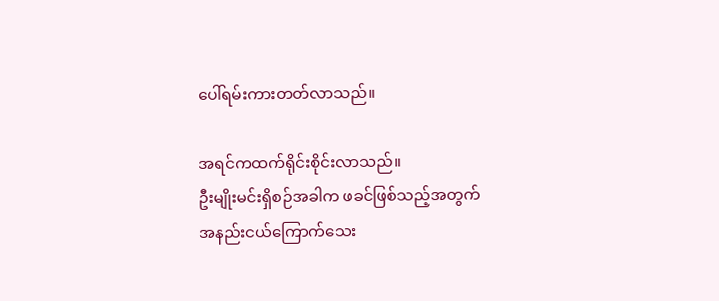ပေါ်ရမ်းကားတတ်လာသည်။

အရင်ကထက်ရိုင်းစိုင်းလာသည်။
ဦးမျိုးမင်းရှိစဉ်အခါက ဖခင်ဖြစ်သည့်အတွက်
အနည်းငယ်ကြောက်သေး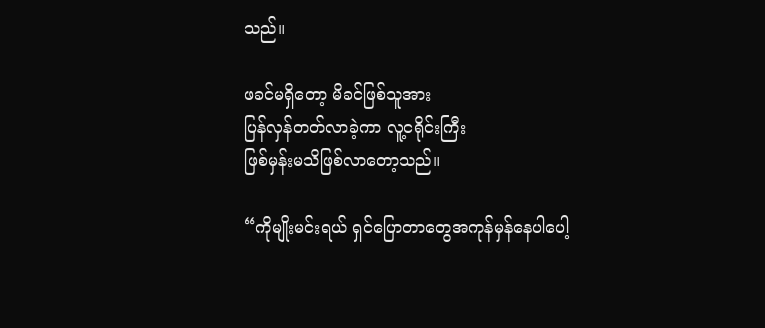သည်။

ဖခင်မရှိတော့ မိခင်ဖြစ်သူအား
ပြန်လှန်တတ်လာခဲ့ကာ လူ့ငရိုင်းကြီး
ဖြစ်မှန်းမသိဖြစ်လာတော့သည်။

“ကိုမျိုးမင်းရယ် ရှင်ပြောတာတွေအကုန်မှန်နေပါပေါ့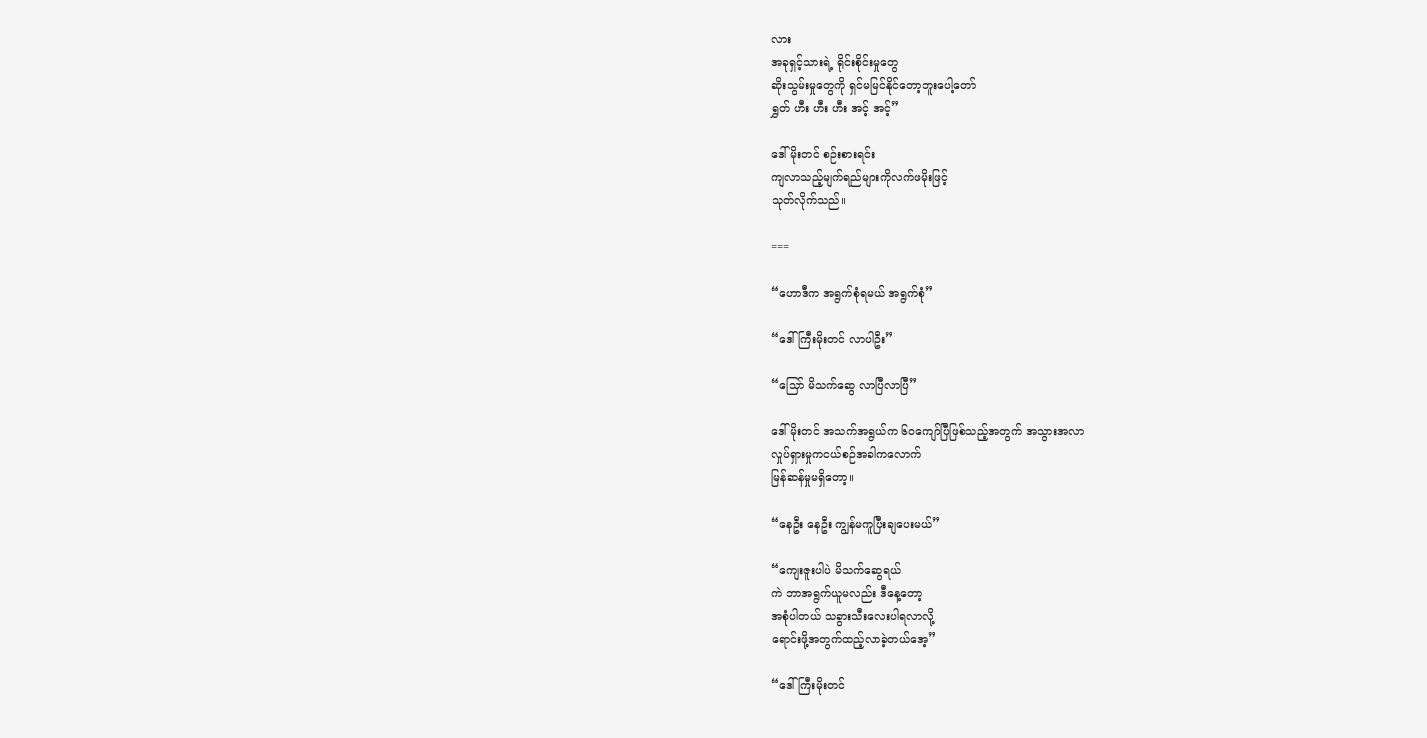လား
အခုရှင့်သားရဲ့ ရိုင်းစိုင်းမှုတွေ
ဆိုးသွမ်းမှုတွေကို ရှင်မမြင်နိုင်တော့ဘူးပေါ့တော်
ရွှတ် ဟီး ဟီး ဟီး အင့် အင့်”

ဒေါ်မိုးတင် စဉ်းစားရင်း
ကျလာသည့်မျက်ရည်များကိုလက်ဖမိုးဖြင့်
သုတ်လိုက်သည်။

===

“ဟောဒီက အရွက်စုံရမယ် အရွက်စုံ”

“ဒေါ်ကြီးမိုးတင် လာပါဦး”

“သြော် မိသက်ဆွေ လာပြီလာပြီ”

ဒေါ်မိုးတင် အသက်အရွယ်က ၆၀ကျော်ပြီဖြစ်သည့်အတွက် အသွားအလာ
လှုပ်ရှားမှုကငယ်စဉ်အခါကလောက်
မြန်ဆန်မှုမရှိတော့။

“နေဦး နေဦး ကျွန်မကူပြီးချပေးမယ်”

“ကျေးဇူးပါပဲ မိသက်ဆွေရယ်
ကဲ ဘာအရွက်ယူမလည်း ဒီနေ့တော့
အစုံပါတယ် သခွားသီးလေးပါရလာလို့
ရောင်းဖို့အတွက်ထည့်လာခဲ့တယ်အေ့”

“ဒေါ်ကြီးမိုးတင်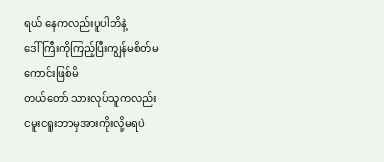ရယ် နေကလည်းပူပါဘိနဲ့
ဒေါ်ကြီးကိုကြည့်ပြီးကျွန်မစိတ်မကောင်းဖြစ်မိ
တယ်တော် သားလုပ်သူကလည်း
ငမူးငရူးဘာမှအားကိုးလို့မရပဲ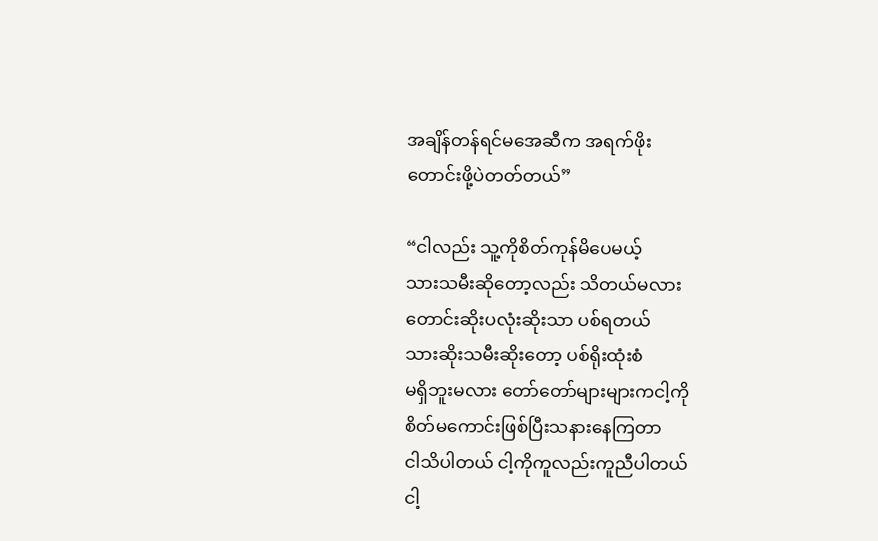အချိန်တန်ရင်မအေဆီက အရက်ဖိုး
တောင်းဖို့ပဲတတ်တယ်”

“ငါလည်း သူ့ကိုစိတ်ကုန်မိပေမယ့်
သားသမီးဆိုတော့လည်း သိတယ်မလား
တောင်းဆိုးပလုံးဆိုးသာ ပစ်ရတယ်
သားဆိုးသမီးဆိုးတော့ ပစ်ရိုးထုံးစံ
မရှိဘူးမလား တော်တော်များများကငါ့ကို
စိတ်မကောင်းဖြစ်ပြီးသနားနေကြတာ
ငါသိပါတယ် ငါ့ကိုကူလည်းကူညီပါတယ်
ငါ့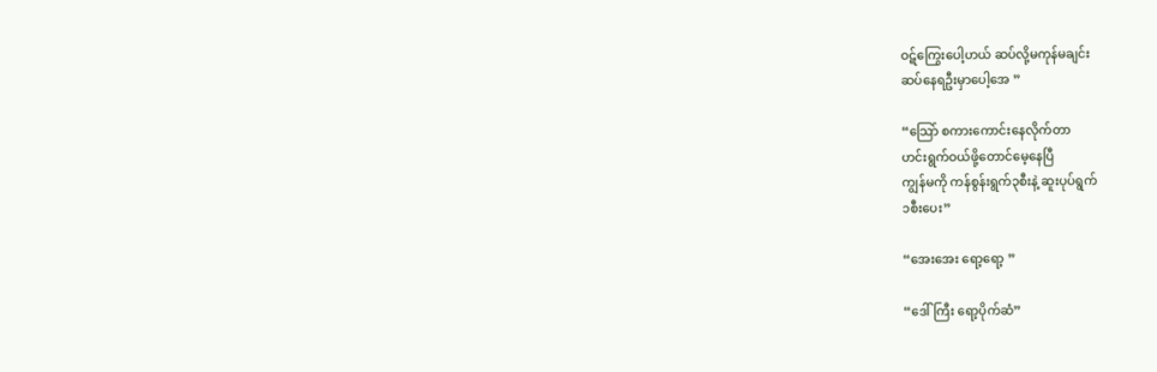ဝဋ်ကြွေးပေါ့ဟယ် ဆပ်လို့မကုန်မချင်း
ဆပ်နေရဦးမှာပေါ့အေ ”

“သြော် စကားကောင်းနေလိုက်တာ
ဟင်းရွက်ဝယ်ဖို့တောင်မေ့နေပြီ
ကျွန်မကို ကန်စွန်းရွက်၃စီးနဲ့ ဆူးပုပ်ရွက်
၁စီးပေး”

“အေးအေး ရော့ရော့ ”

“ဒေါ်ကြီး ရော့ပိုက်ဆံ”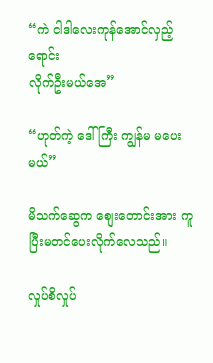“ကဲ ငါဒါလေးကုန်အောင်လှည့်ရောင်း
လိုက်ဦးမယ်အေ”

“ဟုတ်ကဲ့ ဒေါ်ကြီး ကျွန်မ မပေးမယ်”

မိသက်ဆွေက စျေးတောင်းအား ကူပြီးမတင်ပေးလိုက်လေသည်။

လှုပ်စိလှုပ်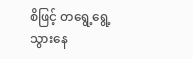စိဖြင့် တရွေ့ရွေ့ သွားနေ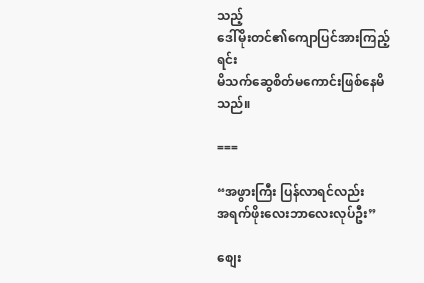သည့်
ဒေါ်မိုးတင်၏ကျောပြင်အားကြည့်ရင်း
မိသက်ဆွေစိတ်မကောင်းဖြစ်နေမိသည်။

===

“အဖွားကြီး ပြန်လာရင်လည်း
အရက်ဖိုးလေးဘာလေးလုပ်ဦး”

စျေး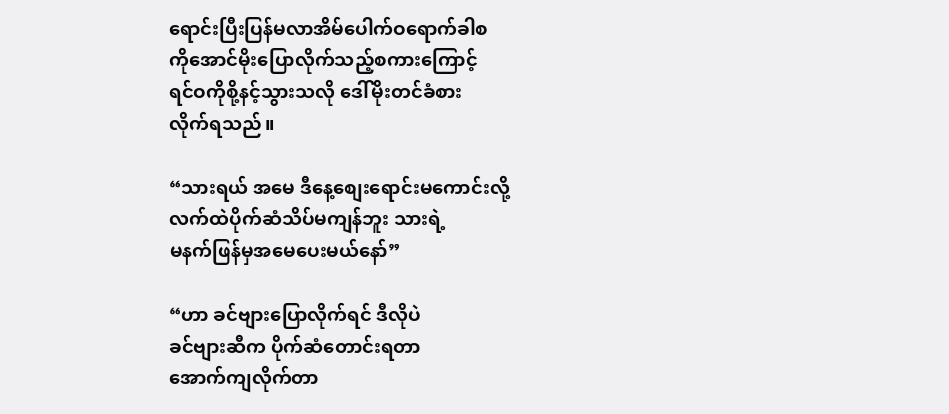ရောင်းပြီးပြန်မလာအိမ်ပေါက်ဝရောက်ခါစ
ကိုအောင်မိုးပြောလိုက်သည့်စကားကြောင့်
ရင်ဝကိုစို့နင့်သွားသလို ဒေါ်မိုးတင်ခံစား
လိုက်ရသည်။

“သားရယ် အမေ ဒီနေ့စျေးရောင်းမကောင်းလို့
လက်ထဲပိုက်ဆံသိပ်မကျန်ဘူး သားရဲ့
မနက်ဖြန်မှအမေပေးမယ်နော်”

“ဟာ ခင်ဗျားပြောလိုက်ရင် ဒီလိုပဲ
ခင်ဗျားဆီက ပိုက်ဆံတောင်းရတာ
အောက်ကျလိုက်တာ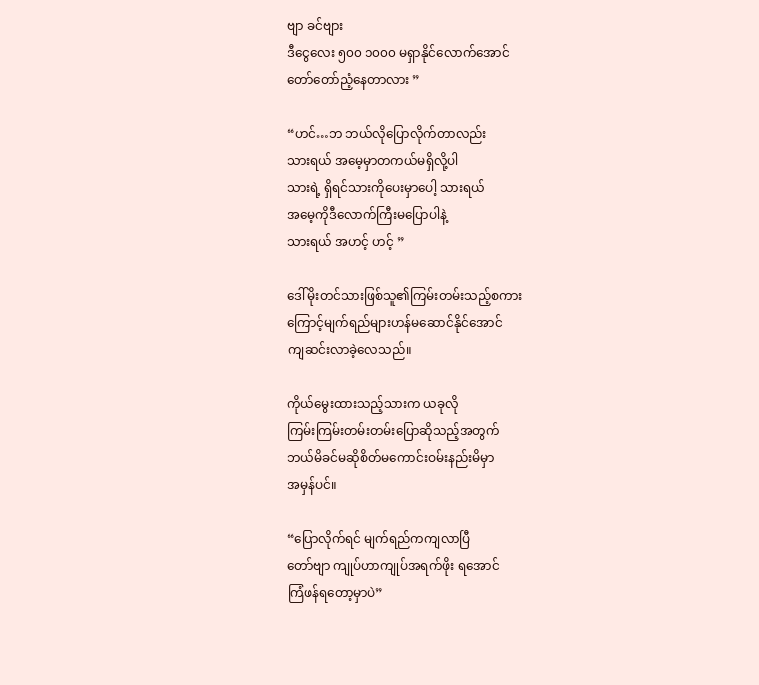ဗျာ ခင်ဗျား
ဒီငွေလေး ၅၀၀ ၁၀၀၀ မရှာနိုင်လောက်အောင်
တော်တော်ညံ့နေတာလား ”

“ဟင်…ဘ ဘယ်လိုပြောလိုက်တာလည်း
သားရယ် အမေ့မှာတကယ်မရှိလို့ပါ
သားရဲ့ ရှိရင်သားကိုပေးမှာပေါ့ သားရယ်
အမေ့ကိုဒီလောက်ကြီးမပြောပါနဲ့
သားရယ် အဟင့် ဟင့် ”

ဒေါ်မိုးတင်သားဖြစ်သူ၏ကြမ်းတမ်းသည့်စကား
ကြောင့်မျက်ရည်များဟန်မဆောင်နိုင်အောင်
ကျဆင်းလာခဲ့လေသည်။

ကိုယ်မွေးထားသည့်သားက ယခုလို
ကြမ်းကြမ်းတမ်းတမ်းပြောဆိုသည့်အတွက်
ဘယ်မိခင်မဆိုစိတ်မကောင်းဝမ်းနည်းမိမှာ
အမှန်ပင်။

“ပြောလိုက်ရင် မျက်ရည်ကကျလာပြီ
တော်ဗျာ ကျုပ်ဟာကျုပ်အရက်ဖိုး ရအောင်
ကြံဖန်ရတော့မှာပဲ”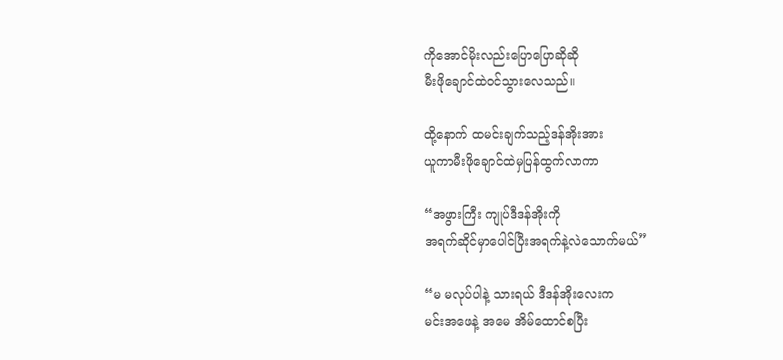ကိုအောင်မိုးလည်းပြောပြောဆိုဆို
မီးဖိုချောင်ထဲဝင်သွားလေသည်။

ထို့နောက် ထမင်းချက်သည့်ဒန်အိုးအား
ယူကာမီးဖိုချောင်ထဲမှပြန်ထွက်လာကာ

“အဖွားကြီး ကျုပ်ဒီဒန်အိုးကို
အရက်ဆိုင်မှာပေါင်ပြီးအရက်နဲ့လဲသောက်မယ်”

“မ မလုပ်ပါနဲ့ သားရယ် ဒီဒန်အိုးလေးက
မင်းအဖေနဲ့ အမေ အိမ်ထောင်စပြီး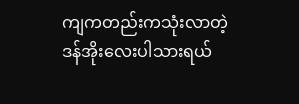ကျကတည်းကသုံးလာတဲ့
ဒန်အိုးလေးပါသားရယ်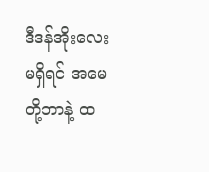ဒီဒန်အိုးလေးမရှိရင် အမေတို့ဘာနဲ့ ထ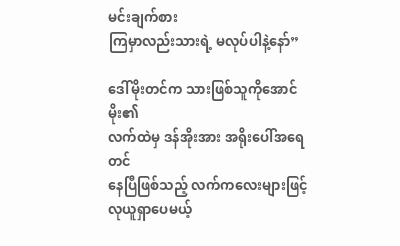မင်းချက်စား
ကြမှာလည်းသားရဲ့ မလုပ်ပါနဲ့နော်”

ဒေါ်မိုးတင်က သားဖြစ်သူကိုအောင်မိုး၏
လက်ထဲမှ ဒန်အိုးအား အရိုးပေါ်အရေတင်
နေပြီဖြစ်သည့် လက်ကလေးများဖြင့်
လုယူရှာပေမယ့်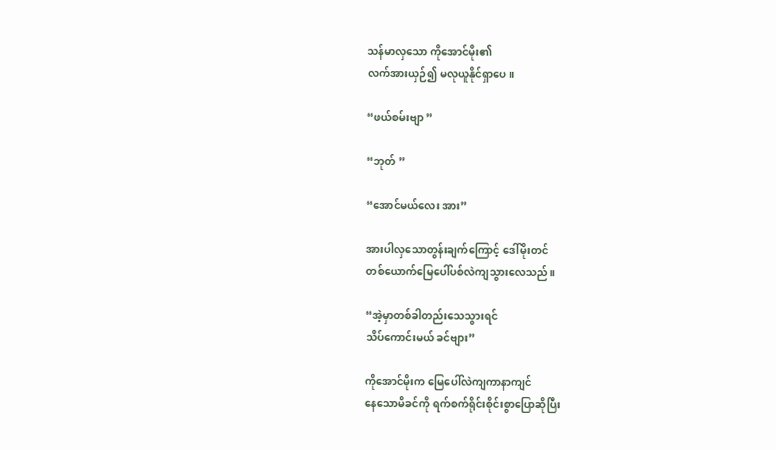သန်မာလှသော ကိုအောင်မိုး၏
လက်အားယှဉ်၍ မလုယူနိုင်ရှာပေ။

“ဖယ်စမ်းဗျာ ”

“ဘုတ် ”

“အောင်မယ်လေး အား”

အားပါလှသောတွန်းချက်ကြောင့် ဒေါ်မိုးတင်
တစ်ယောက်မြေပေါ်ပစ်လဲကျသွားလေသည်။

“အဲ့မှာတစ်ခါတည်းသေသွားရင်
သိပ်ကောင်းမယ် ခင်ဗျား”

ကိုအောင်မိုးက မြေပေါ်လဲကျကာနာကျင်
နေသောမိခင်ကို ရက်စက်ရိုင်းစိုင်းစွာပြောဆိုပြီး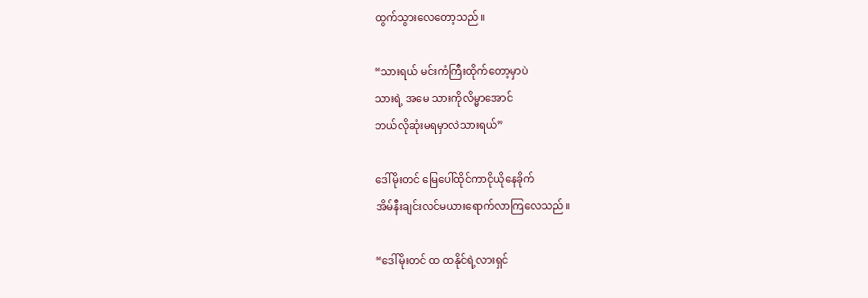ထွက်သွားလေတော့သည်။

“သားရယ် မင်းကံကြီးထိုက်တော့မှာပဲ
သားရဲ့ အမေ သားကိုလိမ္မာအောင်
ဘယ်လိုဆုံးမရမှာလဲသားရယ်”

ဒေါ်မိုးတင် မြေပေါ်ထိုင်ကာငိုယိုနေခိုက်
အိမ်နီးချင်းလင်မယားရောက်လာကြလေသည်။

“ဒေါ်မိုးတင် ထ ထနိုင်ရဲ့လားရှင်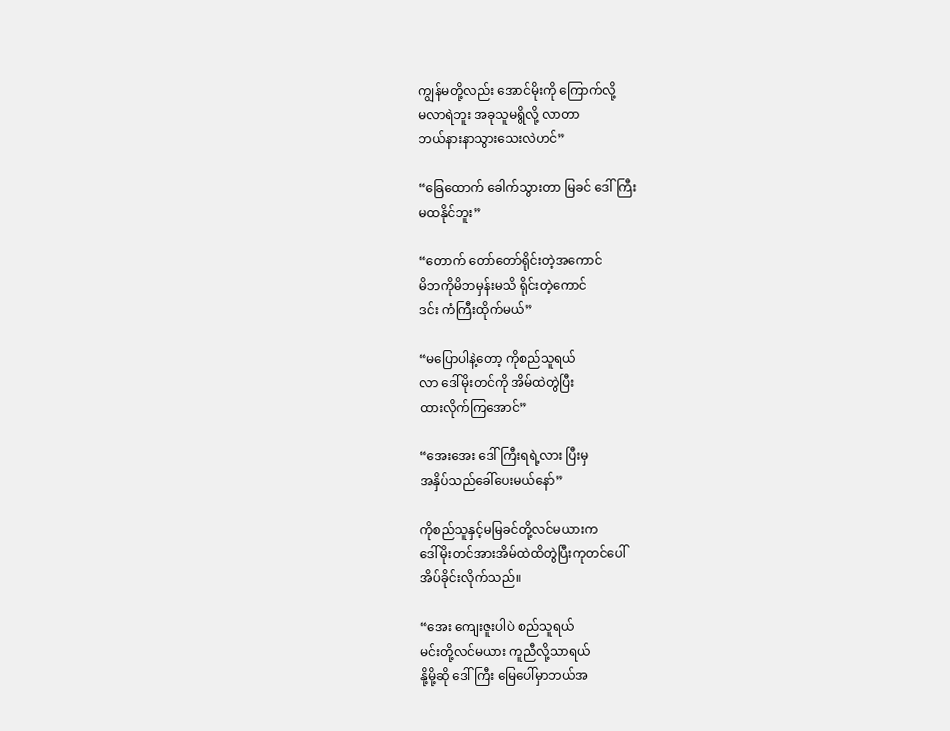ကျွန်မတို့လည်း အောင်မိုးကို ကြောက်လို့
မလာရဲဘူး အခုသူမရွိလို့ လာတာ
ဘယ်နားနာသွားသေးလဲဟင်”

“ခြေထောက် ခေါက်သွားတာ မြခင် ဒေါ်ကြီး
မထနိုင်ဘူး”

“တောက် တော်တော်ရိုင်းတဲ့အကောင်
မိဘကိုမိဘမှန်းမသိ ရိုင်းတဲ့ကောင်
ဒင်း ကံကြီးထိုက်မယ်”

“မပြောပါနဲ့တော့ ကိုစည်သူရယ်
လာ ဒေါ်မိုးတင်ကို အိမ်ထဲတွဲပြီး
ထားလိုက်ကြအောင်”

“အေးအေး ဒေါ်ကြီးရရဲ့လား ပြီးမှ
အနှိပ်သည်ခေါ်ပေးမယ်နော်”

ကိုစည်သူနှင့်မမြခင်တို့လင်မယားက
ဒေါ်မိုးတင်အားအိမ်ထဲထိတွဲပြီးကုတင်ပေါ်
အိပ်ခိုင်းလိုက်သည်။

“အေး ကျေးဇူးပါပဲ စည်သူရယ်
မင်းတို့လင်မယား ကူညီလို့သာရယ်
နို့မို့ဆို ဒေါ်ကြီး မြေပေါ်မှာဘယ်အ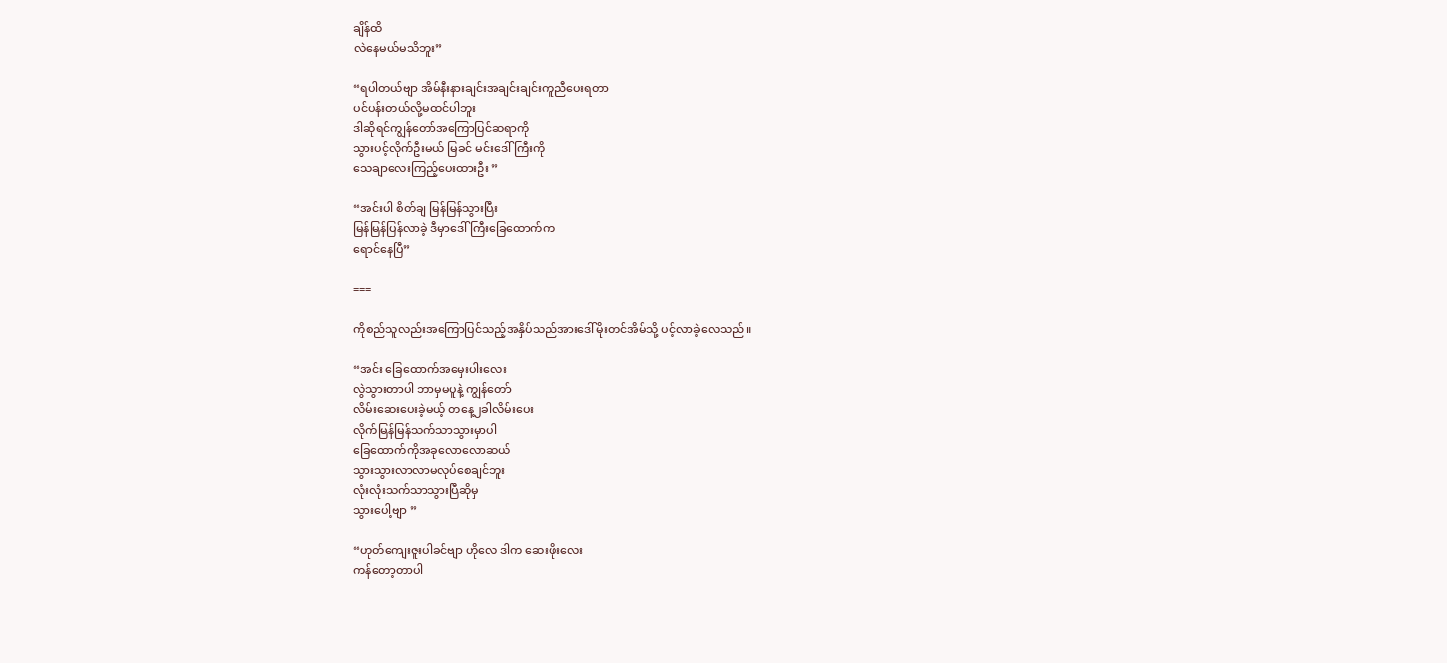ချိန်ထိ
လဲနေမယ်မသိဘူး”

“ရပါတယ်ဗျာ အိမ်နီးနားချင်းအချင်းချင်းကူညီပေးရတာ
ပင်ပန်းတယ်လို့မထင်ပါဘူး
ဒါဆိုရင်ကျွန်တော်အကြောပြင်ဆရာကို
သွားပင့်လိုက်ဦးမယ် မြခင် မင်းဒေါ်ကြီးကို
သေချာလေးကြည့်ပေးထားဦး ”

“အင်းပါ စိတ်ချ မြန်မြန်သွားပြီး
မြန်မြန်ပြန်လာခဲ့ ဒီမှာဒေါ်ကြီးခြေထောက်က
ရောင်နေပြီ”

===

ကိုစည်သူလည်းအကြောပြင်သည့်အနှိပ်သည်အားဒေါ်မိုးတင်အိမ်သို့ ပင့်လာခဲ့လေသည်။

“အင်း ခြေထောက်အမှေးပါးလေး
လွဲသွားတာပါ ဘာမှမပူနဲ့ ကျွန်တော်
လိမ်းဆေးပေးခဲ့မယ့် တနေ့၂ခါလိမ်းပေး
လိုက်မြန်မြန်သက်သာသွားမှာပါ
ခြေထောက်ကိုအခုလောလောဆယ်
သွားသွားလာလာမလုပ်စေချင်ဘူး
လုံးလုံးသက်သာသွားပြီဆိုမှ
သွားပေါ့ဗျာ ”

“ဟုတ်ကျေးဇူးပါခင်ဗျာ ဟိုလေ ဒါက ဆေးဖိုးလေး
ကန်တော့တာပါ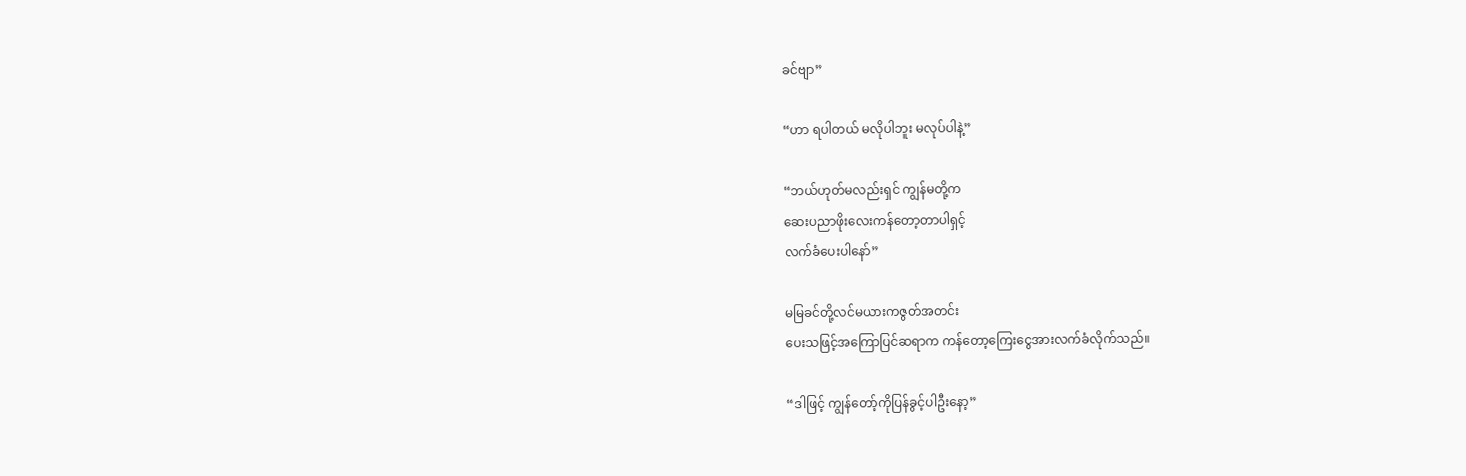ခင်ဗျာ”

“ဟာ ရပါတယ် မလိုပါဘူး မလုပ်ပါနဲ့”

“ဘယ်ဟုတ်မလည်းရှင် ကျွန်မတို့က
ဆေးပညာဖိုးလေးကန်တော့တာပါရှင့်
လက်ခံပေးပါနော်”

မမြခင်တို့လင်မယားကဇွတ်အတင်း
ပေးသဖြင့်အကြောပြင်ဆရာက ကန်တော့ကြေးငွေအားလက်ခံလိုက်သည်။

“ဒါဖြင့် ကျွန်တော့်ကိုပြန်ခွင့်ပါဦးနော့”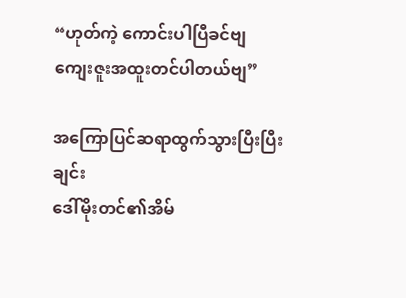“ဟုတ်ကဲ့ ကောင်းပါပြီခင်ဗျ
ကျေးဇူးအထူးတင်ပါတယ်ဗျ”

အကြောပြင်ဆရာထွက်သွားပြီးပြီးချင်း
ဒေါ်မိုးတင်၏အိမ်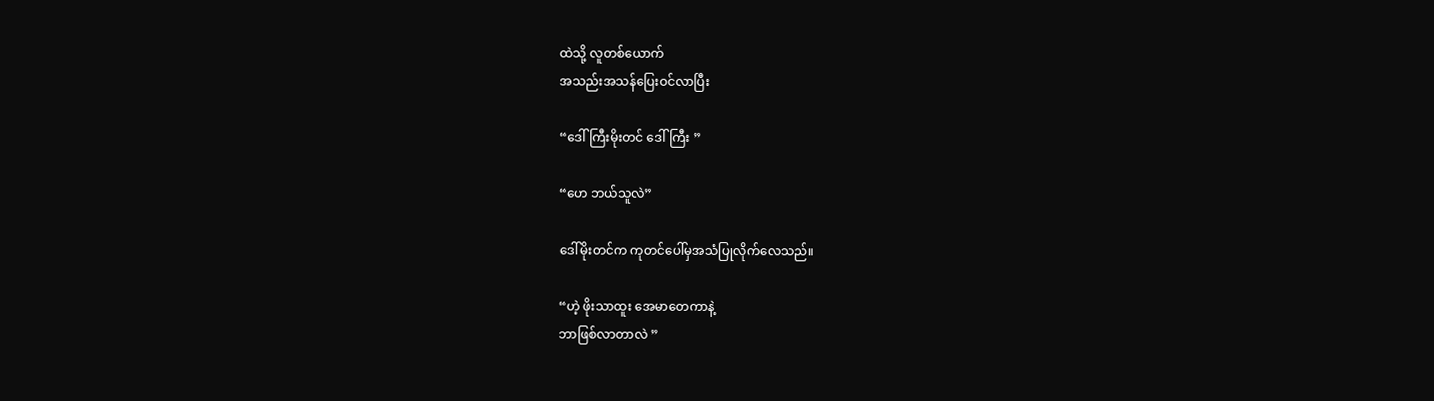ထဲသို့ လူတစ်ယောက်
အသည်းအသန်ပြေးဝင်လာပြီး

“ဒေါ်ကြီးမိုးတင် ဒေါ်ကြီး ”

“ဟေ ဘယ်သူလဲ”

ဒေါ်မိုးတင်က ကုတင်ပေါ်မှအသံပြုလိုက်လေသည်။

“ဟဲ့ ဖိုးသာထူး အေမာတေကာနဲ့
ဘာဖြစ်လာတာလဲ ”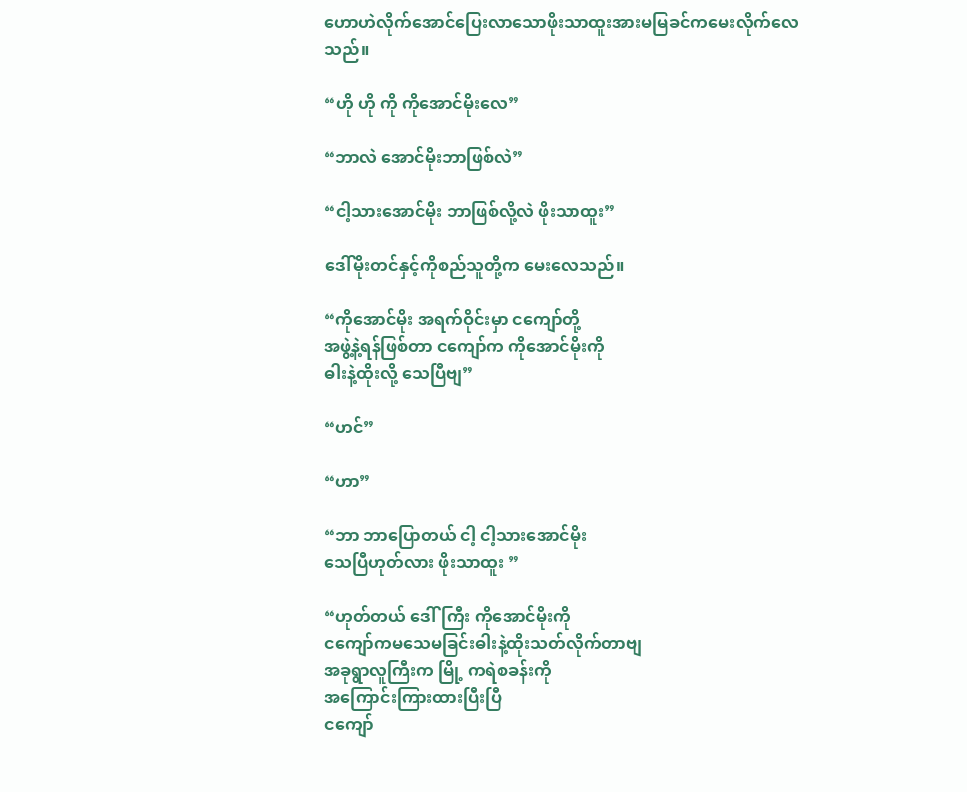ဟောဟဲလိုက်အောင်ပြေးလာသောဖိုးသာထူးအားမမြခင်ကမေးလိုက်လေသည်။

“ဟို ဟို ကို ကိုအောင်မိုးလေ”

“ဘာလဲ အောင်မိုးဘာဖြစ်လဲ”

“ငါ့သားအောင်မိုး ဘာဖြစ်လို့လဲ ဖိုးသာထူး”

ဒေါ်မိုးတင်နှင့်ကိုစည်သူတို့က မေးလေသည်။

“ကိုအောင်မိုး အရက်ဝိုင်းမှာ ငကျော်တို့
အဖွဲ့နဲ့ရန်ဖြစ်တာ ငကျော်က ကိုအောင်မိုးကို
ဓါးနဲ့ထိုးလို့ သေပြီဗျ”

“ဟင်”

“ဟာ”

“ဘာ ဘာပြောတယ် ငါ့ ငါ့သားအောင်မိုး
သေပြီဟုတ်လား ဖိုးသာထူး ”

“ဟုတ်တယ် ဒေါ်ကြီး ကိုအောင်မိုးကို
ငကျော်ကမသေမခြင်းဓါးနဲ့ထိုးသတ်လိုက်တာဗျ
အခုရွာလူကြီးက မြို့ ကရဲစခန်းကို
အကြောင်းကြားထားပြီးပြီ
ငကျော်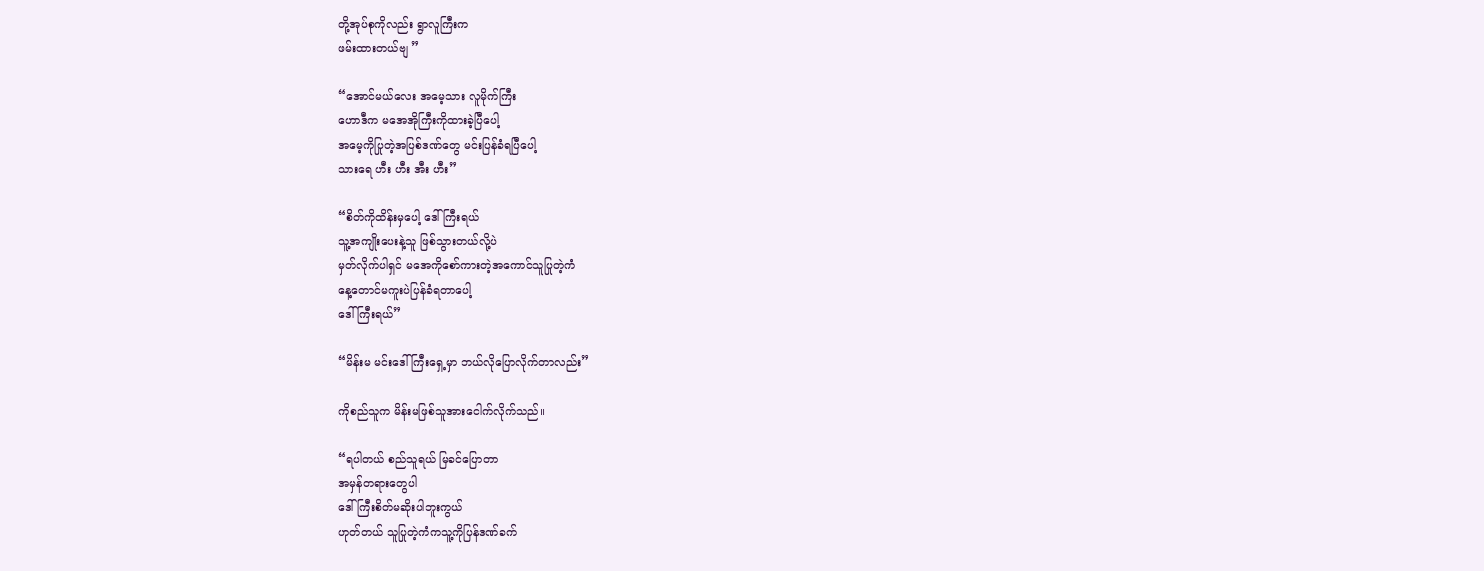တို့အုပ်စုကိုလည်း ရွာလူကြီးက
ဖမ်းထားတယ်ဗျ ”

“အောင်မယ်လေး အမေ့သား လူမိုက်ကြီး
ဟောဒီက မအေအိုကြီးကိုထားခဲ့ပြီပေါ့
အမေ့ကိုပြုတဲ့အပြစ်ဒဏ်တွေ မင်းပြန်ခံရပြီပေါ့
သားရေ ဟီး ဟီး အီး ဟီး”

“စိတ်ကိုထိန်းမှပေါ့ ဒေါ်ကြီးရယ်
သူ့အကျိုးပေးနဲ့သူ ဖြစ်သွားတယ်လို့ပဲ
မှတ်လိုက်ပါရှင် မအေကိုစော်ကားတဲ့အကောင်သူပြုတဲ့ကံ
နေ့တောင်မကူးပဲပြန်ခံရတာပေါ့
ဒေါ်ကြီးရယ်”

“မိန်းမ မင်းဒေါ်ကြီးရှေ့မှာ ဘယ်လိုပြောလိုက်တာလည်း”

ကိုစည်သူက မိန်းမဖြစ်သူအားငေါက်လိုက်သည်။

“ရပါတယ် စည်သူရယ် မြခင်ပြောတာ
အမှန်တရားတွေပါ
ဒေါ်ကြီးစိတ်မဆိုးပါဘူးကွယ်
ဟုတ်တယ် သူပြုတဲ့ကံကသူ့ကိုပြန်ဒဏ်ခက်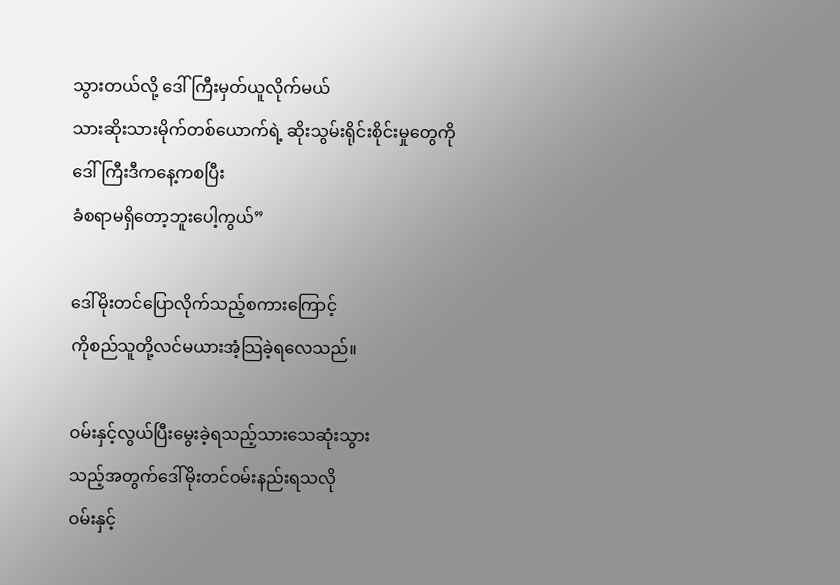သွားတယ်လို့ ဒေါ်ကြီးမှတ်ယူလိုက်မယ်
သားဆိုးသားမိုက်တစ်ယောက်ရဲ့ ဆိုးသွမ်းရိုင်းစိုင်းမှုတွေကို
ဒေါ်ကြီးဒီကနေ့ကစပြီး
ခံစရာမရှိတော့ဘူးပေါ့ကွယ်”

ဒေါ်မိုးတင်ပြောလိုက်သည့်စကားကြောင့်
ကိုစည်သူတို့လင်မယားအံ့သြခဲ့ရလေသည်။

ဝမ်းနှင့်လွယ်ပြီးမွေးခဲ့ရသည့်သားသေဆုံးသွား
သည့်အတွက်ဒေါ်မိုးတင်ဝမ်းနည်းရသလို
ဝမ်းနှင့်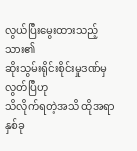လွယ်ပြီးမွေးထားသည့်သား၏
ဆိုးသွမ်းရိုင်းစိုင်းမှုဒဏ်မှလွတ်ပြီဟု
သိလိုက်ရတဲ့အသိ ထိုအရာနှစ်ခု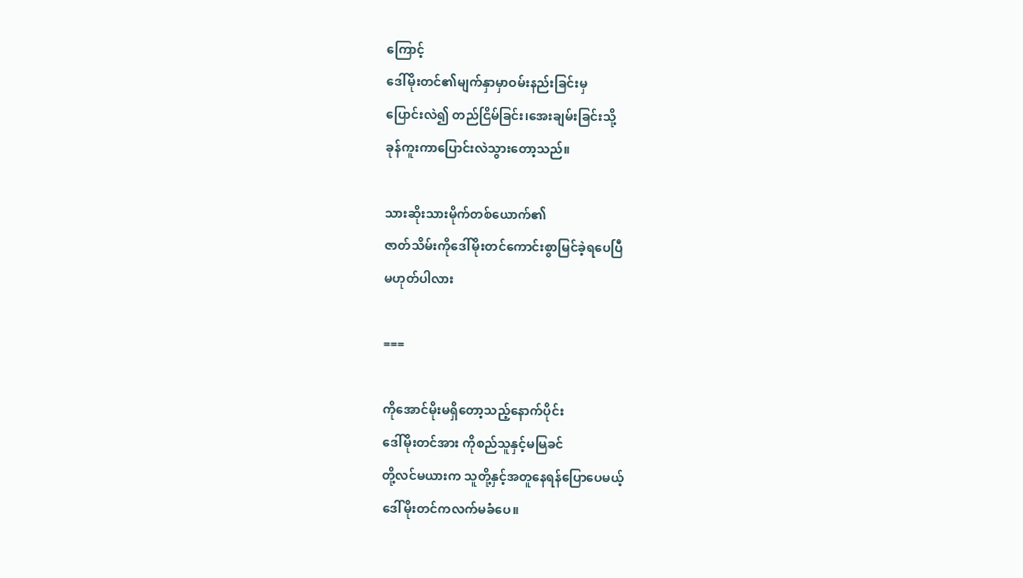ကြောင့်
ဒေါ်မိုးတင်၏မျက်နှာမှာဝမ်းနည်းခြင်းမှ
ပြောင်းလဲ၍ တည်ငြိမ်ခြင်း၊အေးချမ်းခြင်းသို့
ခုန်ကူးကာပြောင်းလဲသွားတော့သည်။

သားဆိုးသားမိုက်တစ်ယောက်၏
ဇာတ်သိမ်းကိုဒေါ်မိုးတင်ကောင်းစွာမြင်ခဲ့ရပေပြီ
မဟုတ်ပါလား

===

ကိုအောင်မိုးမရှိတော့သည့်နောက်ပိုင်း
ဒေါ်မိုးတင်အား ကိုစည်သူနှင့်မမြခင်
တို့လင်မယားက သူတို့နှင့်အတူနေရန်ပြောပေမယ့်
ဒေါ်မိုးတင်ကလက်မခံပေ။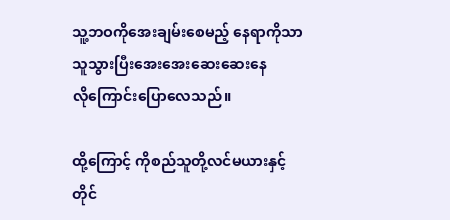သူ့ဘဝကိုအေးချမ်းစေမည့် နေရာကိုသာ
သူသွားပြီးအေးအေးဆေးဆေးနေ
လိုကြောင်းပြောလေသည်။

ထို့ကြောင့် ကိုစည်သူတို့လင်မယားနှင့်
တိုင်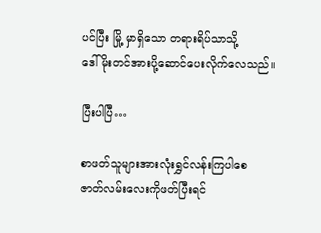ပင်ပြီး မြို့ မှာရှိသော တရားရိပ်သာသို့
ဒေါ်မိုးတင်အားပို့ဆောင်ပေးလိုက်လေသည်။

ပြီးပါပြီ…

စာဖတ်သူများအားလုံးရွှင်လန်းကြပါစေ
ဇာတ်လမ်းလေးကိုဖတ်ပြီးရင်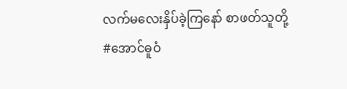လက်မလေးနှိပ်ခဲ့ကြနော် စာဖတ်သူတို့
#အောင်ဓူဝံ